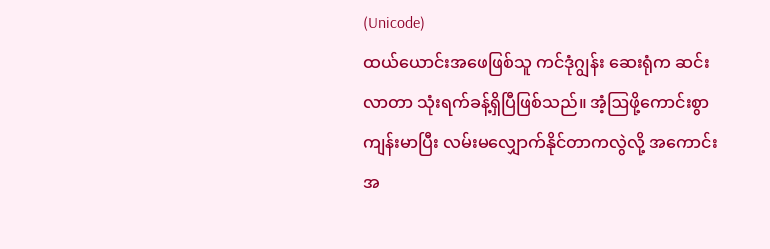(Unicode)
ထယ်ယောင်းအဖေဖြစ်သူ ကင်ဒုံဂျွန်း ဆေးရုံက ဆင်းလာတာ သုံးရက်ခန့်ရှိပြီဖြစ်သည်။ အံ့ဩဖို့ကောင်းစွာ ကျန်းမာပြီး လမ်းမလျှောက်နိုင်တာကလွဲလို့ အကောင်းအ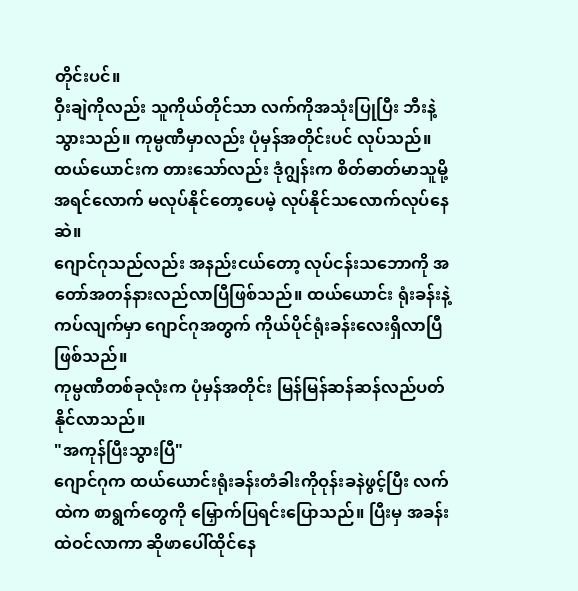တိုင်းပင်။
ဝှီးချဲကိုလည်း သူကိုယ်တိုင်သာ လက်ကိုအသုံးပြုပြီး ဘီးနဲ့ သွားသည်။ ကုမ္ပဏီမှာလည်း ပုံမှန်အတိုင်းပင် လုပ်သည်။ ထယ်ယောင်းက တားသော်လည်း ဒုံဂျွန်းက စိတ်ဓာတ်မာသူမို့ အရင်လောက် မလုပ်နိုင်တော့ပေမဲ့ လုပ်နိုင်သလောက်လုပ်နေဆဲ။
ဂျောင်ဂုသည်လည်း အနည်းငယ်တော့ လုပ်ငန်းသဘောကို အတော်အတန်နားလည်လာပြီဖြစ်သည်။ ထယ်ယောင်း ရုံးခန်းနဲ့ ကပ်လျက်မှာ ဂျောင်ဂုအတွက် ကိုယ်ပိုင်ရုံးခန်းလေးရှိလာပြီဖြစ်သည်။
ကုမ္ပဏီတစ်ခုလုံးက ပုံမှန်အတိုင်း မြန်မြန်ဆန်ဆန်လည်ပတ်နိုင်လာသည်။
"အကုန်ပြီးသွားပြီ"
ဂျောင်ဂုက ထယ်ယောင်းရုံးခန်းတံခါးကိုဝုန်းခနဲဖွင့်ပြီး လက်ထဲက စာရွက်တွေကို မြှောက်ပြရင်းပြောသည်။ ပြီးမှ အခန်းထဲဝင်လာကာ ဆိုဖာပေါ်ထိုင်နေ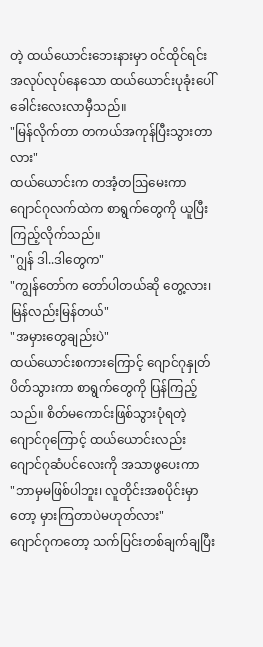တဲ့ ထယ်ယောင်းဘေးနားမှာ ဝင်ထိုင်ရင်း အလုပ်လုပ်နေသော ထယ်ယောင်းပုခုံးပေါ် ခေါင်းလေးလာမှီသည်။
"မြန်လိုက်တာ တကယ်အကုန်ပြီးသွားတာလား"
ထယ်ယောင်းက တအံ့တဩမေးကာ ဂျောင်ဂုလက်ထဲက စာရွက်တွေကို ယူပြီး ကြည့်လိုက်သည်။
"ဂျွန် ဒါ..ဒါတွေက"
"ကျွန်တော်က တော်ပါတယ်ဆို တွေ့လား၊ မြန်လည်းမြန်တယ်"
"အမှားတွေချည်းပဲ"
ထယ်ယောင်းစကားကြောင့် ဂျောင်ဂုနှုတ်ပိတ်သွားကာ စာရွက်တွေကို ပြန်ကြည့်သည်။ စိတ်မကောင်းဖြစ်သွားပုံရတဲ့ ဂျောင်ဂုကြောင့် ထယ်ယောင်းလည်း ဂျောင်ဂုဆံပင်လေးကို အသာဖွပေးကာ
"ဘာမှမဖြစ်ပါဘူး၊ လူတိုင်းအစပိုင်းမှာတော့ မှားကြတာပဲမဟုတ်လား"
ဂျောင်ဂုကတော့ သက်ပြင်းတစ်ချက်ချပြီး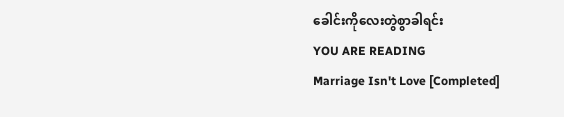ခေါင်းကိုလေးတွဲစွာခါရင်း
YOU ARE READING
Marriage Isn't Love [Completed]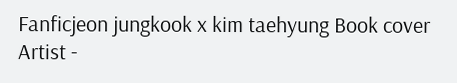Fanficjeon jungkook x kim taehyung Book cover Artist -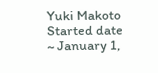Yuki Makoto Started date ~ January 1,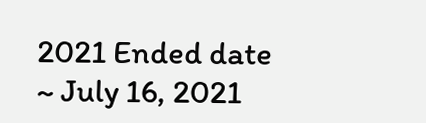2021 Ended date ~ July 16, 2021